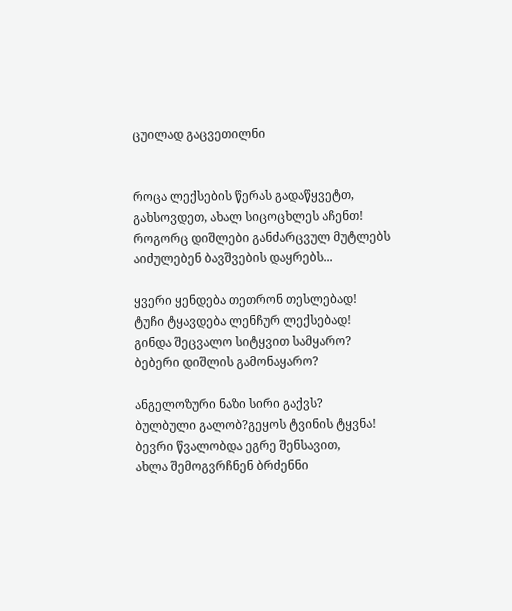ცუილად გაცვეთილნი


როცა ლექსების წერას გადაწყვეტთ,
გახსოვდეთ, ახალ სიცოცხლეს აჩენთ!
როგორც დიშლები განძარცვულ მუტლებს
აიძულებენ ბავშვების დაყრებს...

ყვერი ყენდება თეთრონ თესლებად!
ტუჩი ტყავდება ლენჩურ ლექსებად!
გინდა შეცვალო სიტყვით სამყარო?
ბებერი დიშლის გამონაყარო?

ანგელოზური ნაზი სირი გაქვს?
ბულბული გალობ?გეყოს ტვინის ტყვნა!
ბევრი წვალობდა ეგრე შენსავით,
ახლა შემოგვრჩნენ ბრძენნი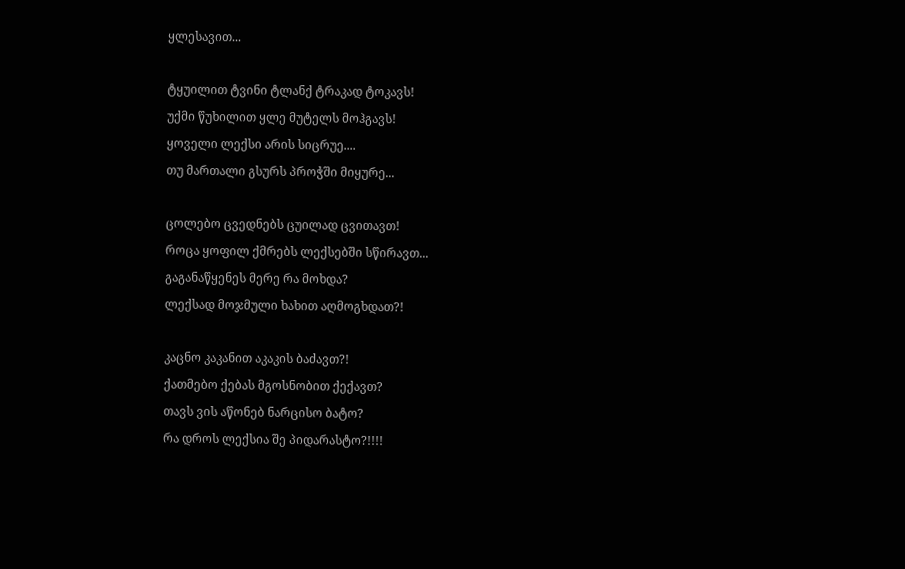ყლესავით...

ტყუილით ტვინი ტლანქ ტრაკად ტოკავს!
უქმი წუხილით ყლე მუტელს მოჰგავს!
ყოველი ლექსი არის სიცრუე....
თუ მართალი გსურს პროჭში მიყურე...

ცოლებო ცვედნებს ცუილად ცვითავთ!
როცა ყოფილ ქმრებს ლექსებში სწირავთ...
გაგანაწყენეს მერე რა მოხდა?
ლექსად მოჯმული ხახით აღმოგხდათ?!

კაცნო კაკანით აკაკის ბაძავთ?!
ქათმებო ქებას მგოსნობით ქექავთ?
თავს ვის აწონებ ნარცისო ბატო?
რა დროს ლექსია შე პიდარასტო?!!!!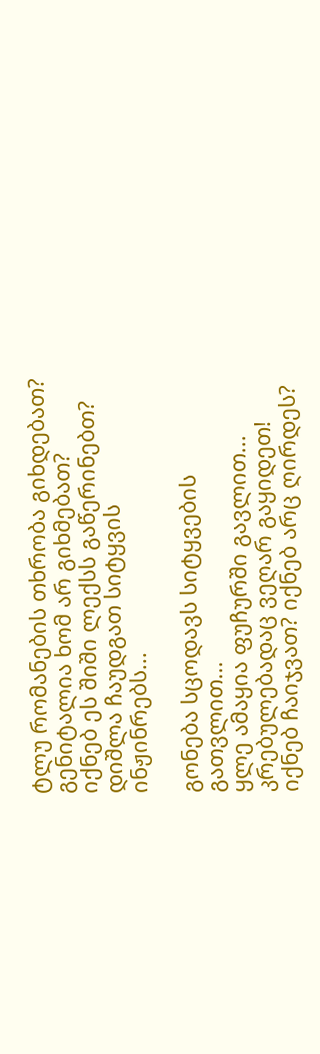ტლუ რომანების თხრობა გიხდებათ?
გენიტალია ხომ არ გიხმებათ?
იქნებ ეს შიში ლექსს გაწერინებთ?
დიშლა ჩაუდგათ სიტყვის ინჟინრებს...

გონება სცოდავს სიტყვების გათვლით...
ყლე ამაყია ფუჩურში გავლით...
კრებულებადაც ვეღარ გაყიდეთ!
იქნებ ჩაიჯვათ? იქნებ არც ღირდეს?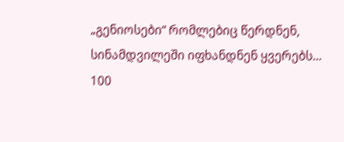„გენიოსები“ რომლებიც წერდნენ,
სინამდვილეში იფხანდნენ ყვერებს...
100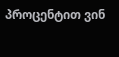პროცენტით ვინ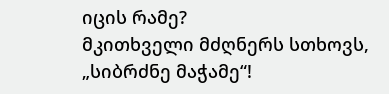იცის რამე?
მკითხველი მძღნერს სთხოვს, „სიბრძნე მაჭამე“!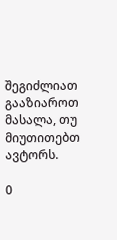შეგიძლიათ გააზიაროთ მასალა, თუ მიუთითებთ ავტორს.

0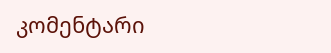კომენტარი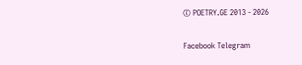© POETRY.GE 2013 - 2026

Facebook Telegram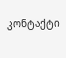კონტაქტი